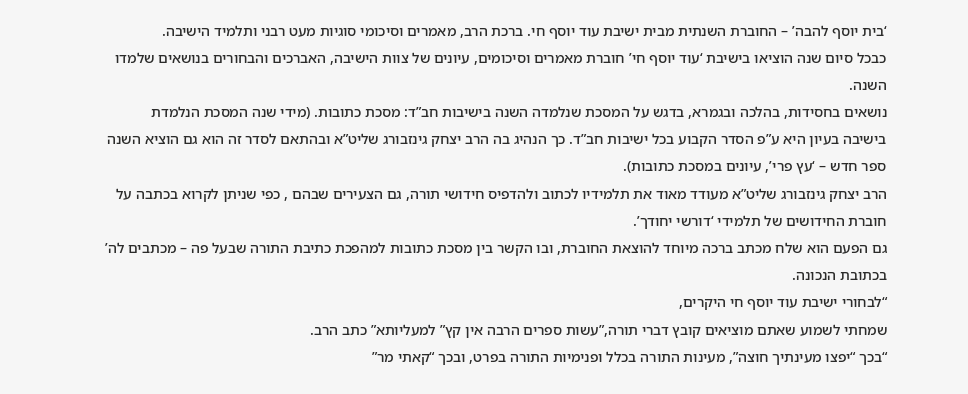‘בית יוסף להבה’ – החוברת השנתית מבית ישיבת עוד יוסף חי. ברכת הרב, מאמרים וסיכומי סוגיות מעט רבני ותלמיד הישיבה.
כבכל סיום שנה הוציאו בישיבת ‘עוד יוסף חי’ חוברת מאמרים וסיכומים, עיונים של צוות הישיבה, האברכים והבחורים בנושאים שלמדו השנה.
נושאים בחסידות, בהלכה ובגמרא, בדגש על המסכת שנלמדה השנה בישיבות חב”ד: מסכת כתובות. (מידי שנה המסכת הנלמדת בישיבה בעיון היא ע”פ הסדר הקבוע בכל ישיבות חב”ד. כך הנהיג בה הרב יצחק גינזבורג שליט”א ובהתאם לסדר זה הוא גם הוציא השנה ספר חדש – ‘עץ פרי’, עיונים במסכת כתובות).
הרב יצחק גינזבורג שליט”א מעודד מאוד את תלמידיו לכתוב ולהדפיס חידושי תורה, גם הצעירים שבהם , כפי שניתן לקרוא בכתבה על חוברת החידושים של תלמידי ‘דורשי יחודך’.
גם הפעם הוא שלח מכתב ברכה מיוחד להוצאת החוברת, ובו הקשר בין מסכת כתובות למהפכת כתיבת התורה שבעל פה – מכתבים לה’ בכתובת הנכונה.
“לבחורי ישיבת עוד יוסף חי היקרים,
שמחתי לשמוע שאתם מוציאים קובץ דברי תורה,”עשות ספרים הרבה אין קץ” למעליותא” כתב הרב.
“בכך “יפצו מעינתיך חוצה”, מעינות התורה בכלל ופנימיות התורה בפרט, ובכך “קאתי מר”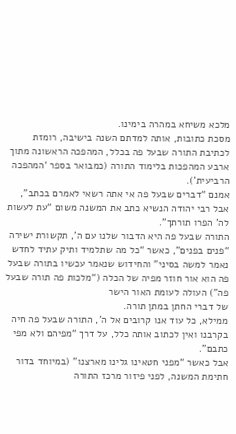מלכא משיחא במהרה בימינו.
מסכת כתובות, אותה למדתם השנה בישיבה, רומזת לכתיבת התורה שבעל פה בכלל, המהפכה הראשונה מתוך ארבע המהפכות בלימוד התורה (כמבואר בספר ‘המהפכה הרביעית’).
אמנם “דברים שבעל פה אי אתה רשאי לאמרם בכתב”, אבל רבי יהודה הנשיא כתב את המשנה משום “עת לעשות לה’ הפרו תורתך”.
התורה שבעל פה היא הדבור שלנו עם ה’, תקשורת ישירה “פנים בפנים”, כאשר “כל מה שתלמיד ותיק עתיד לחדש נאמר למשה בסיני” והחידוש שנאמר עכשיו בתורה שבעל פה הוא אור חוזר מפיה של הכלה (“מלכות פה תורה שבעל פה”) העולה לעומת האור הישר
של דברי החתן במתן תורה.
ממילא, כל עוד אנו קרובים אל ה’, התורה שבעל פה חיה בקרבנו ואין לכתוב אותה כלל, על דרך “מפיהם ולא מפי כתבם”.
אבל כאשר “מפני חטאינו גלינו מארצנו” (במיוחד בדור חתימת המשנה, לפני פיזור מרכז התורה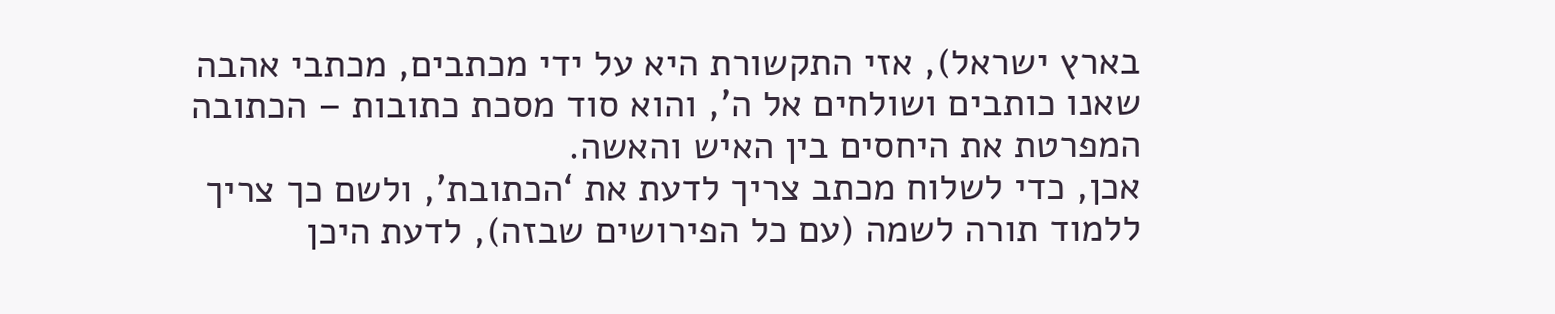בארץ ישראל), אזי התקשורת היא על ידי מכתבים, מכתבי אהבה שאנו כותבים ושולחים אל ה’, והוא סוד מסכת כתובות – הכתובה המפרטת את היחסים בין האיש והאשה.
אכן, כדי לשלוח מכתב צריך לדעת את ‘הכתובת’, ולשם כך צריך ללמוד תורה לשמה (עם כל הפירושים שבזה), לדעת היכן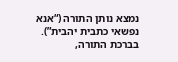נמצא נותן התורה (“אנא נפשאי כתבית יהבית”).
בברכת התורה,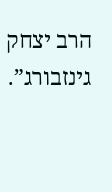הרב יצחק גינזבורג”.